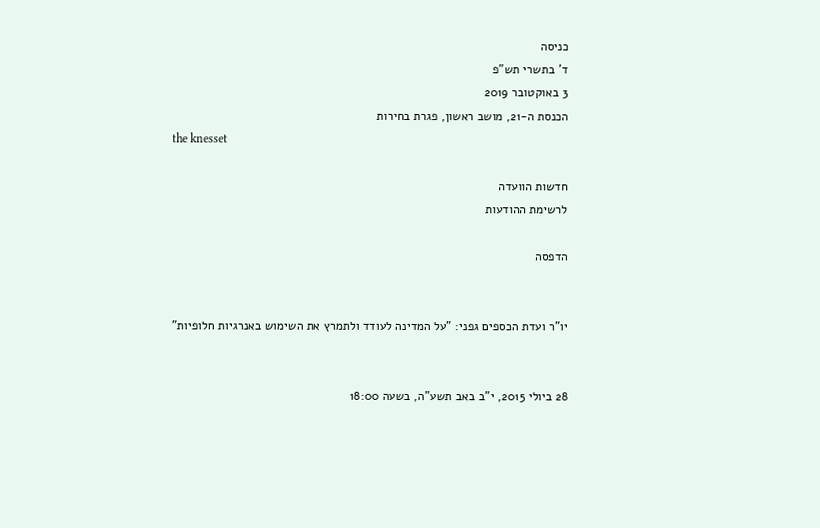כניסה
ד' בתשרי תש"פ
3 באוקטובר 2019
הכנסת ה-21, מושב ראשון, פגרת בחירות
the knesset

חדשות הוועדה
לרשימת ההודעות

הדפסה


יו"ר ועדת הכספים גפני: "על המדינה לעודד ולתמרץ את השימוש באנרגיות חלופיות"


28 ביולי 2015, י"ב באב תשע"ה, בשעה 18:00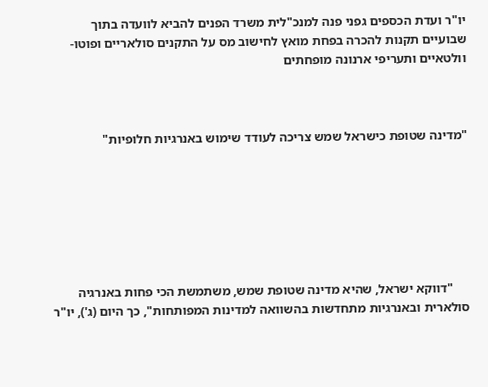יו"ר ועדת הכספים גפני פנה למנכ"לית משרד הפנים להביא לוועדה בתוך שבועיים תקנות להכרה בפחת מואץ לחישוב מס על התקנים סולאריים ופוטו-וולטאיים ותעריפי ארנונה מופחתים



"מדינה שטופת כישראל שמש צריכה לעודד שימוש באנרגיות חלופיות"







     "דווקא ישראל, שהיא מדינה שטופת שמש, משתמשת הכי פחות באנרגיה סולארית ובאנרגיות מתחדשות בהשוואה למדינות המפותחות", כך היום (ג'), יו"ר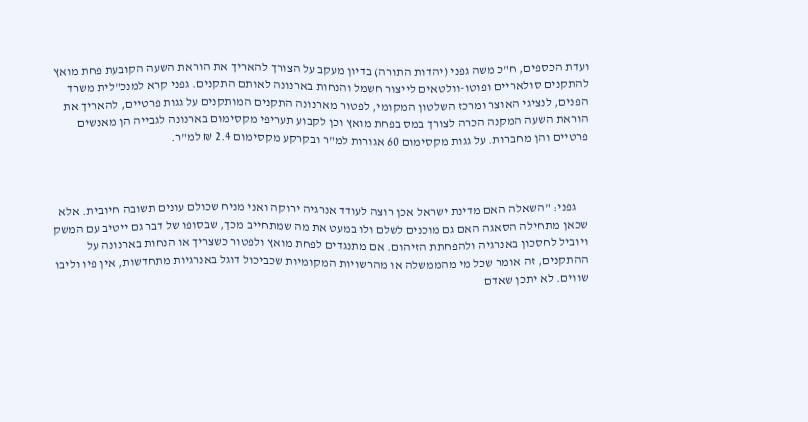ועדת הכספים, ח"כ משה גפני (יהדות התורה) בדיון מעקב על הצורך להאריך את הוראת השעה הקובעת פחת מואץ להתקנים סולאריים ופוטו-וולטאים לייצור חשמל והנחות בארנונה לאותם התקנים. גפני קרא למנכ"לית משרד הפנים, לנציגי האוצר ומרכז השלטון המקומי, לפטור מארנונה התקנים המותקנים על גגות פרטיים, להאריך את הוראת השעה המקנה הכרה לצורך במס בפחת מואץ וכן לקבוע תעריפי מקסימום בארנונה לגבייה הן מאנשים פרטיים והן מחברות. על גגות מקסימום 60 אגורות למ"ר ובקרקע מקסימום 2.4 ₪ למ"ר.



     גפני: "השאלה האם מדינת ישראל אכן רוצה לעודד אנרגיה ירוקה ואני מניח שכולם עונים תשובה חיובית. אלא שכאן מתחילה הסאגה האם גם מוכנים לשלם ולו במעט את מה שמתחייב מכך, שבסופו של דבר גם ייטיב עם המשק ויוביל לחסכון באנרגיה ולהפחתת הזיהום. אם מתנגדים לפחת מואץ ולפטור כשצריך או הנחות בארנונה על ההתקנים, זה אומר שכל מי מהממשלה או מהרשויות המקומיות שכביכול דוגל באנרגיות מתחדשות, אין פיו וליבו שווים. לא יתכן שאדם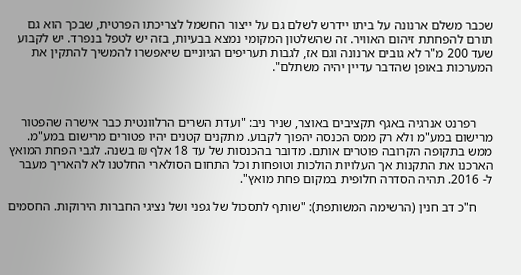שכבר משלם ארנונה על ביתו יידרש לשלם גם על ייצור החשמל לצריכתו הפרטית, שבכך הוא גם תורם להפחתת זיהום האוויר. זה שהשלטון המקומי נמצא בבעיות, בזה יש לטפל בנפרד. יש לקבוע שעד 200 מ"ר לא גובים ארנונה וגם אז, לגבות תעריפים הגיוניים שיאפשרו להמשיך להתקין את המערכות באופן שהדבר עדיין יהיה משתלם".



     רפרנט אנרגיה באגף תקציבים באוצר, שניר ניב: "ועדת השרים הרלוונטית כבר אישרה שהפטור מרישום במע"מ ולא רק ממס הכנסה יהפוך לקבוע. מתקנים קטנים יהיו פטורים מרישום במע"מ. ממש בתקופה הקרובה פוטרים אותם. מדובר בהכנסות של עד 18 אלף ₪ בשנה. לגבי הפחת המואץ הארכנו את התקנות אך העלויות הולכות וטופחות וכל התחום הסולארי החלטנו לא להאריך מעבר ל- 2016. תהיה הסדרה חלופית במקום פחת מואץ".

     ח"כ דב חנין (הרשימה המשותפת): "שותף לתסכול של גפני ושל נציגי החברות הירוקות. החסמים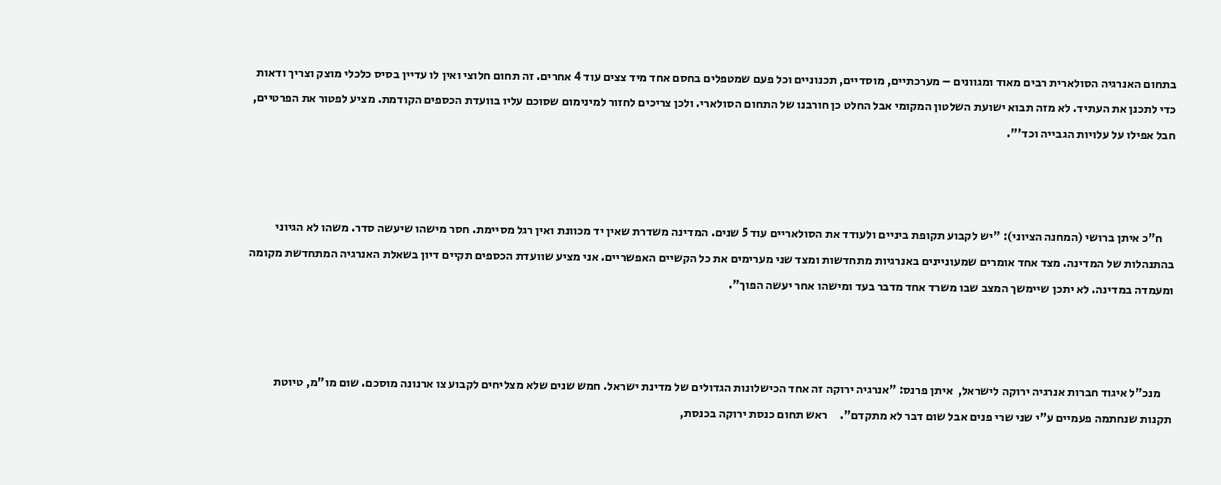בתחום האנרגיה הסולארית רבים מאוד ומגוונים – מערכתיים, מוסדיים, תכנוניים וכל פעם שמטפלים בחסם אחד מיד צצים עוד 4 אחרים. זה תחום חלוצי ואין לו עדיין בסיס כלכלי מוצק וצריך ודאות כדי לתכנן את העתיד. לא מזה תבוא ישועת השלטון המקומי אבל החלט כן חורבנו של התחום הסולארי. ולכן צריכים לחזור למינימום שסוכם עליו בוועדת הכספים הקודמת. מציע לפטור את הפרטיים, חבל אפילו על עלויות הגבייה וכד'".



     ח"כ איתן ברושי (המחנה הציוני): "יש לקבוע תקופת ביניים ולעודד את הסולאריים עוד 5 שנים. המדינה משדרת שאין יד מכוונת ואין רגל מסיימת. חסר מישהו שיעשה סדר. משהו לא הגיוני בהתנהלות של המדינה. מצד אחד אומרים שמעוניינים באנרגיות מתחדשות ומצד שני מערימים את כל הקשיים האפשריים. אני מציע שוועדת הכספים תקיים דיון בשאלת האנרגיה המתחדשת מקומה ומעמדה במדינה. לא יתכן שיימשך המצב שבו משרד אחד מדבר בעד ומישהו אחר יעשה הפוך".



     מנכ"ל איגוד חברות אנרגיה ירוקה לישראל,  איתן פרנס: "אנרגיה ירוקה זה אחד הכישלונות הגדולים של מדינת ישראל. חמש שנים שלא מצליחים לקבוע צו ארנונה מוסכם. שום מו"מ, טיוטת תקנות שנחתמה פעמיים ע"י שני שרי פנים אבל שום דבר לא מתקדם".     ראש תחום כנסת ירוקה בכנסת,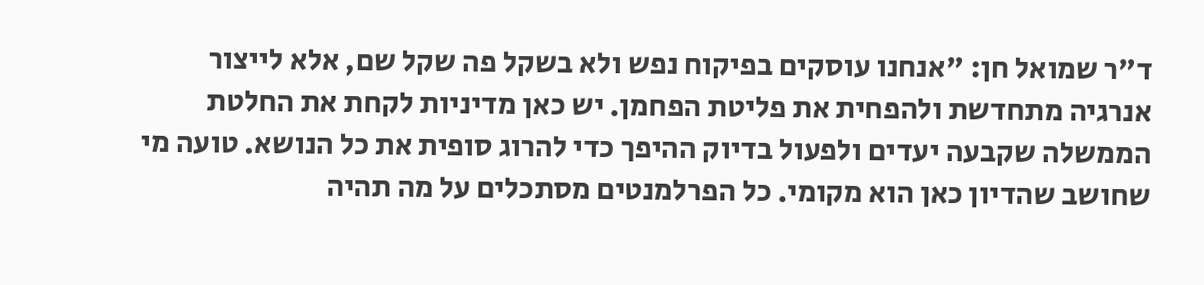ד"ר שמואל חן: "אנחנו עוסקים בפיקוח נפש ולא בשקל פה שקל שם, אלא לייצור אנרגיה מתחדשת ולהפחית את פליטת הפחמן. יש כאן מדיניות לקחת את החלטת הממשלה שקבעה יעדים ולפעול בדיוק ההיפך כדי להרוג סופית את כל הנושא. טועה מי שחושב שהדיון כאן הוא מקומי. כל הפרלמנטים מסתכלים על מה תהיה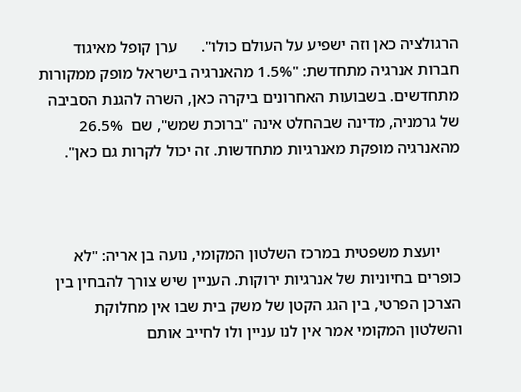הרגולציה כאן וזה ישפיע על העולם כולו".      ערן קופל מאיגוד חברות אנרגיה מתחדשת: "1.5% מהאנרגיה בישראל מופק ממקורות מתחדשים. בשבועות האחרונים ביקרה כאן, השרה להגנת הסביבה של גרמניה, מדינה שבהחלט אינה "ברוכת שמש", שם  26.5% מהאנרגיה מופקת מאנרגיות מתחדשות. זה יכול לקרות גם כאן".



     יועצת משפטית במרכז השלטון המקומי, נועה בן אריה: "לא כופרים בחיוניות של אנרגיות ירוקות. העניין שיש צורך להבחין בין הצרכן הפרטי, בין הגג הקטן של משק בית שבו אין מחלוקת והשלטון המקומי אמר אין לנו עניין ולו לחייב אותם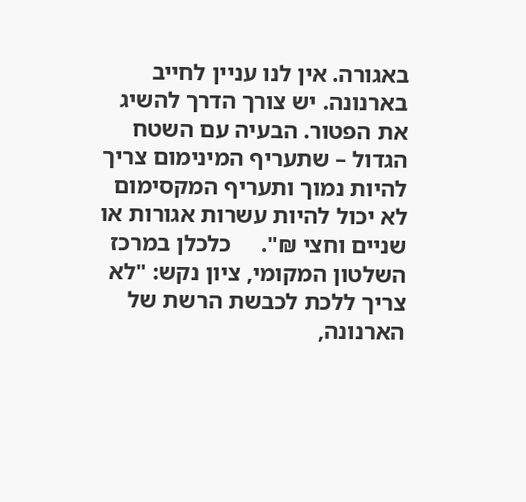באגורה. אין לנו עניין לחייב בארנונה. יש צורך הדרך להשיג את הפטור. הבעיה עם השטח הגדול – שתעריף המינימום צריך להיות נמוך ותעריף המקסימום לא יכול להיות עשרות אגורות או שניים וחצי ₪".     כלכלן במרכז השלטון המקומי, ציון נקש: "לא צריך ללכת לכבשת הרשת של הארנונה,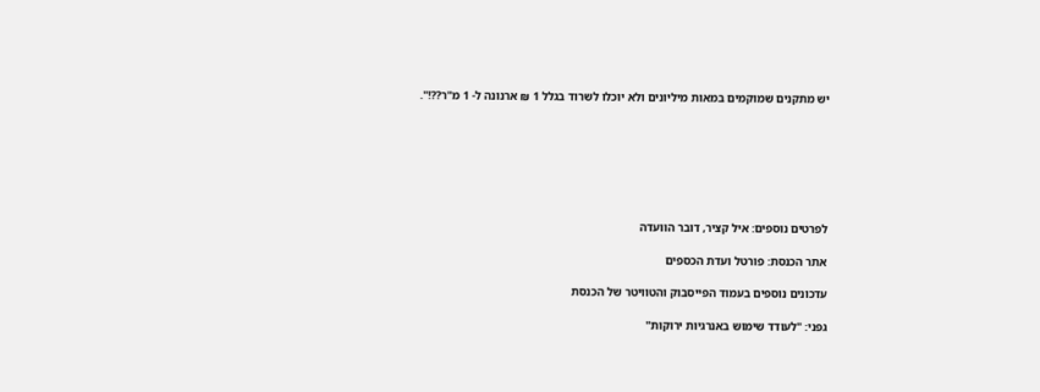יש מתקנים שמוקמים במאות מיליונים ולא יוכלו לשרוד בגלל 1 ₪ ארנונה ל- 1 מ"ר??!".







לפרטים נוספים: איל קציר, דובר הוועדה

אתר הכנסת: פורטל ועדת הכספים

עדכונים נוספים בעמוד הפייסבוק והטוויטר של הכנסת

גפני: "לעודד שימוש באנרגיות ירוקות"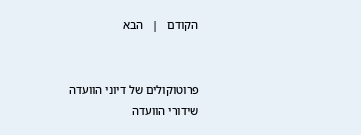הקודם   |   הבא


פרוטוקולים של דיוני הוועדה
שידורי הוועדה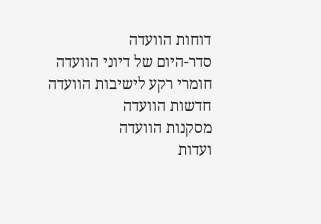דוחות הוועדה
סדר-היום של דיוני הוועדה
חומרי רקע לישיבות הוועדה
חדשות הוועדה
מסקנות הוועדה
ועדות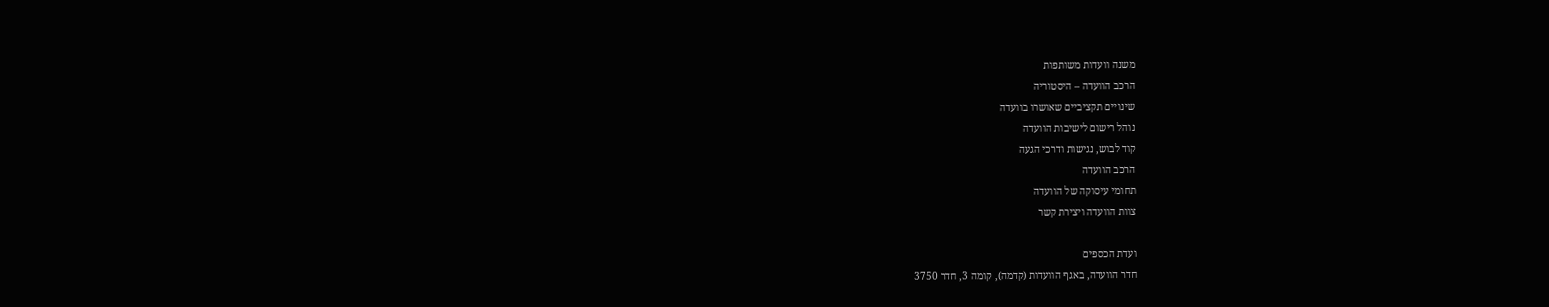משנה וועדות משותפות
הרכב הוועדה – היסטוריה
שינויים תקציביים שאושרו בוועדה
נוהל רישום לישיבות הוועדה
קוד לבוש, נגישות ודרכי הגעה
הרכב הוועדה
תחומי עיסוקה של הוועדה
צוות הוועדה ויצירת קשר

ועדת הכספים
חדר הוועדה, באגף הוועדות (קדמה), קומה 3, חדר 3750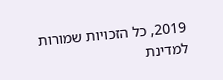2019, כל הזכויות שמורות למדינת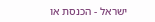ישראל - הכנסת או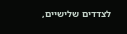לצדדים שלישיים,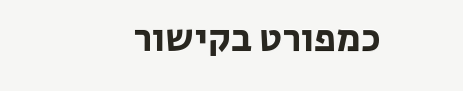כמפורט בקישור